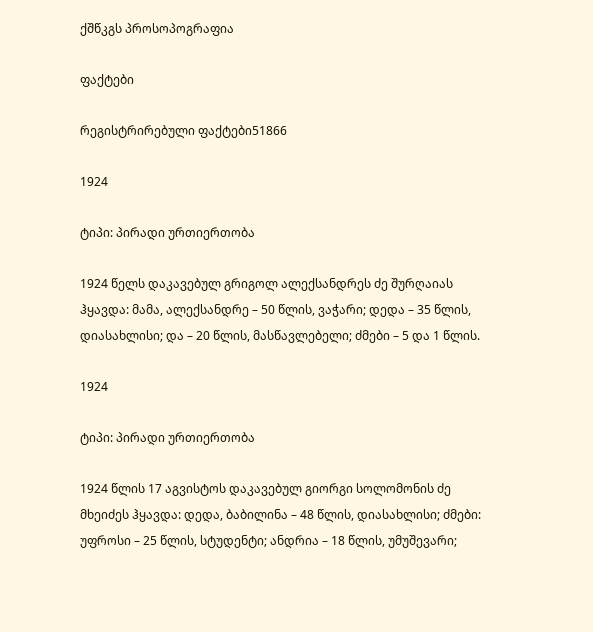ქშწკგს პროსოპოგრაფია

ფაქტები

რეგისტრირებული ფაქტები51866

1924

ტიპი: პირადი ურთიერთობა

1924 წელს დაკავებულ გრიგოლ ალექსანდრეს ძე შურღაიას ჰყავდა: მამა, ალექსანდრე – 50 წლის, ვაჭარი; დედა – 35 წლის, დიასახლისი; და – 20 წლის, მასწავლებელი; ძმები – 5 და 1 წლის.

1924

ტიპი: პირადი ურთიერთობა

1924 წლის 17 აგვისტოს დაკავებულ გიორგი სოლომონის ძე მხეიძეს ჰყავდა: დედა, ბაბილინა – 48 წლის, დიასახლისი; ძმები: უფროსი – 25 წლის, სტუდენტი; ანდრია – 18 წლის, უმუშევარი;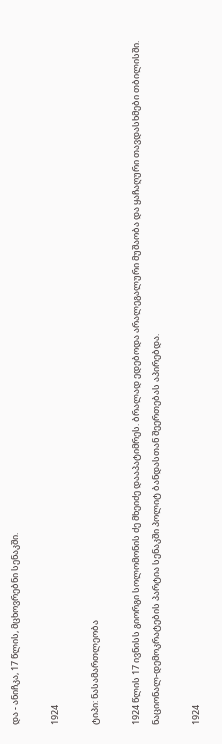და - ანიჩკა, 17 წლის, მცხოვრებნი სენაკში.

1924

ტიპი: ნასამართლეობა

1924 წლის 17 ივნისს გიორგი სოლომონის ძე მხეიძე დააპატიმრეს. ბრალად ედებოდა არალეგალური მუშაობა და ყაჩაღური თავდასხმები თბილისში. ნაციონალ-დემოკრატების პარტია სენაკში პოლიტ ბანდასთან შეერთებას აპირებდა.

1924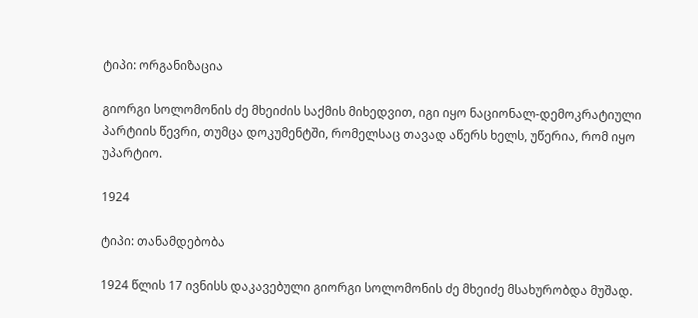ტიპი: ორგანიზაცია

გიორგი სოლომონის ძე მხეიძის საქმის მიხედვით, იგი იყო ნაციონალ-დემოკრატიული პარტიის წევრი, თუმცა დოკუმენტში, რომელსაც თავად აწერს ხელს, უწერია, რომ იყო უპარტიო.

1924

ტიპი: თანამდებობა

1924 წლის 17 ივნისს დაკავებული გიორგი სოლომონის ძე მხეიძე მსახურობდა მუშად.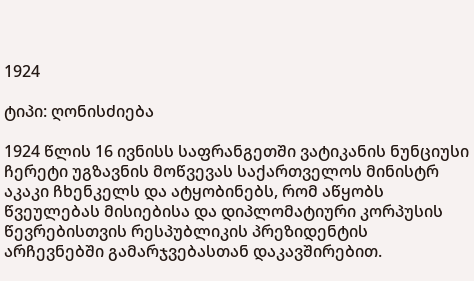1924

ტიპი: ღონისძიება

1924 წლის 16 ივნისს საფრანგეთში ვატიკანის ნუნციუსი ჩერეტი უგზავნის მოწვევას საქართველოს მინისტრ აკაკი ჩხენკელს და ატყობინებს, რომ აწყობს წვეულებას მისიებისა და დიპლომატიური კორპუსის წევრებისთვის რესპუბლიკის პრეზიდენტის არჩევნებში გამარჯვებასთან დაკავშირებით.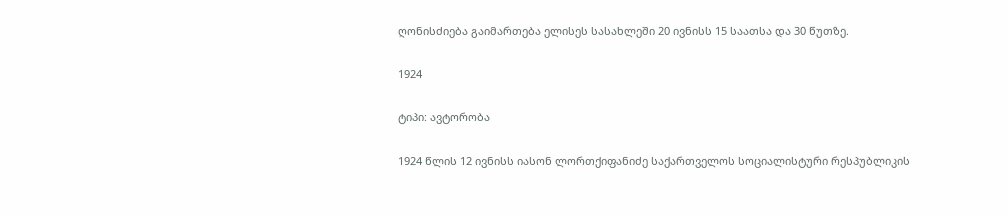ღონისძიება გაიმართება ელისეს სასახლეში 20 ივნისს 15 საათსა და 30 წუთზე.

1924

ტიპი: ავტორობა

1924 წლის 12 ივნისს იასონ ლორთქიფანიძე საქართველოს სოციალისტური რესპუბლიკის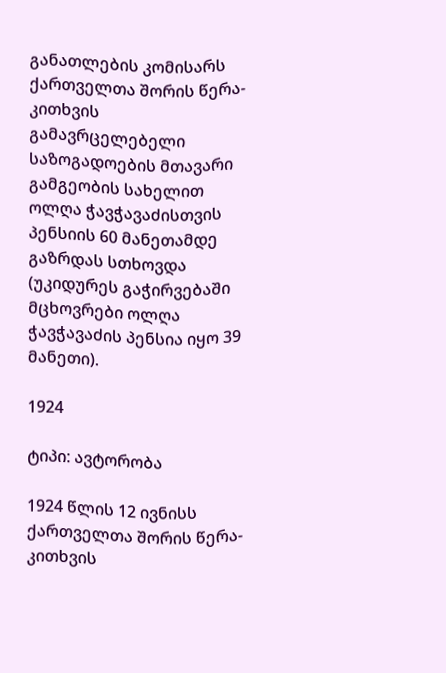განათლების კომისარს ქართველთა შორის წერა-კითხვის გამავრცელებელი საზოგადოების მთავარი გამგეობის სახელით ოლღა ჭავჭავაძისთვის პენსიის 60 მანეთამდე გაზრდას სთხოვდა (უკიდურეს გაჭირვებაში მცხოვრები ოლღა ჭავჭავაძის პენსია იყო 39 მანეთი).

1924

ტიპი: ავტორობა

1924 წლის 12 ივნისს ქართველთა შორის წერა-კითხვის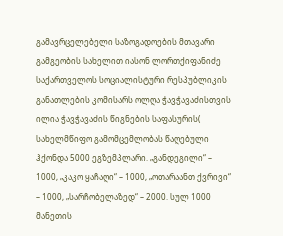გამავრცელებელი საზოგადოების მთავარი გამგეობის სახელით იასონ ლორთქიფანიძე საქართველოს სოციალისტური რესპუბლიკის განათლების კომისარს ოლღა ჭავჭავაძისთვის ილია ჭავჭავაძის წიგნების საფასურის( სახელმწიფო გამომცემლობას წაღებული ჰქონდა 5000 ეგზემპლარი. „განდეგილი“ – 1000, „კაკო ყაჩაღი“ – 1000, „ოთარაანთ ქვრივი“ – 1000, „სარჩობელაზედ“ – 2000. სულ 1000 მანეთის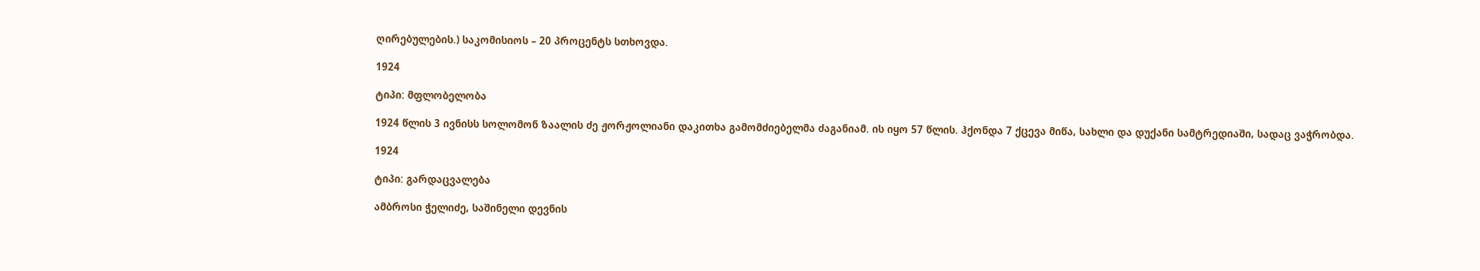ღირებულების.) საკომისიოს – 20 პროცენტს სთხოვდა.

1924

ტიპი: მფლობელობა

1924 წლის 3 ივნისს სოლომონ ზაალის ძე ჟორჟოლიანი დაკითხა გამომძიებელმა ძაგანიამ. ის იყო 57 წლის. ჰქონდა 7 ქცევა მიწა, სახლი და დუქანი სამტრედიაში, სადაც ვაჭრობდა.

1924

ტიპი: გარდაცვალება

ამბროსი ჭელიძე, საშინელი დევნის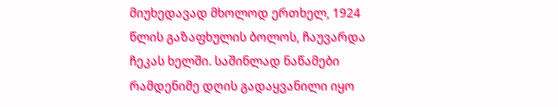მიუხედავად მხოლოდ ერთხელ, 1924 წლის გაზაფხულის ბოლოს, ჩაუვარდა ჩეკას ხელში. საშინლად ნაწამები რამდენიმე დღის გადაყვანილი იყო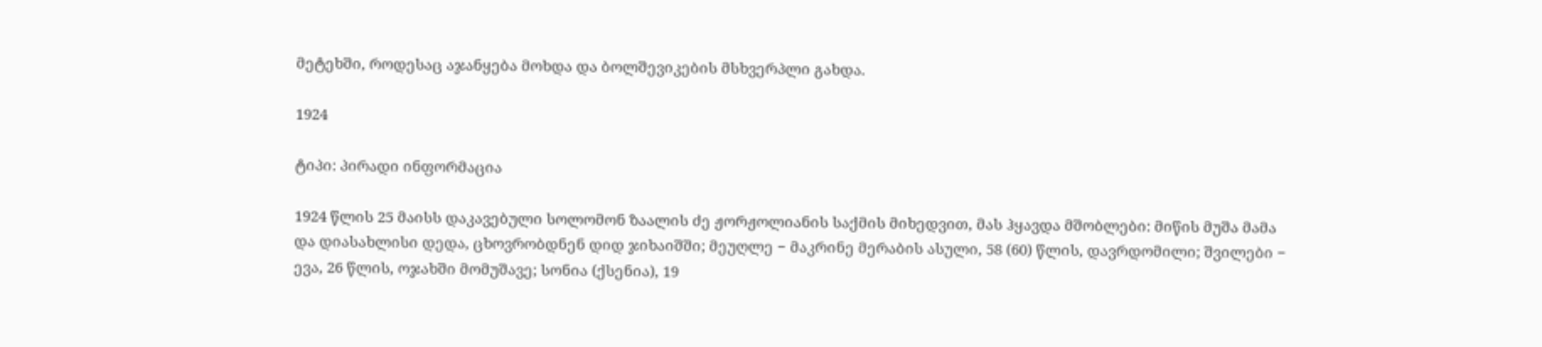მეტეხში, როდესაც აჯანყება მოხდა და ბოლშევიკების მსხვერპლი გახდა.

1924

ტიპი: პირადი ინფორმაცია

1924 წლის 25 მაისს დაკავებული სოლომონ ზაალის ძე ჟორჟოლიანის საქმის მიხედვით, მას ჰყავდა მშობლები: მიწის მუშა მამა და დიასახლისი დედა, ცხოვრობდნენ დიდ ჯიხაიშში; მეუღლე − მაკრინე მერაბის ასული, 58 (60) წლის, დავრდომილი; შვილები − ევა, 26 წლის, ოჯახში მომუშავე; სონია (ქსენია), 19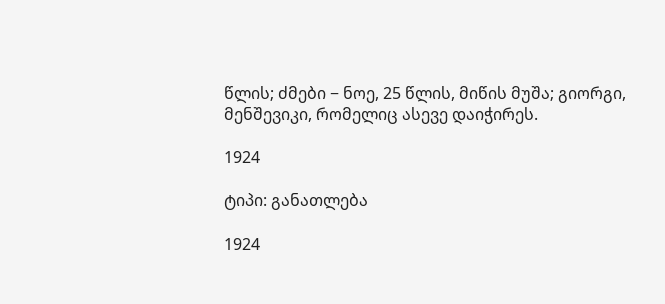წლის; ძმები − ნოე, 25 წლის, მიწის მუშა; გიორგი, მენშევიკი, რომელიც ასევე დაიჭირეს.

1924

ტიპი: განათლება

1924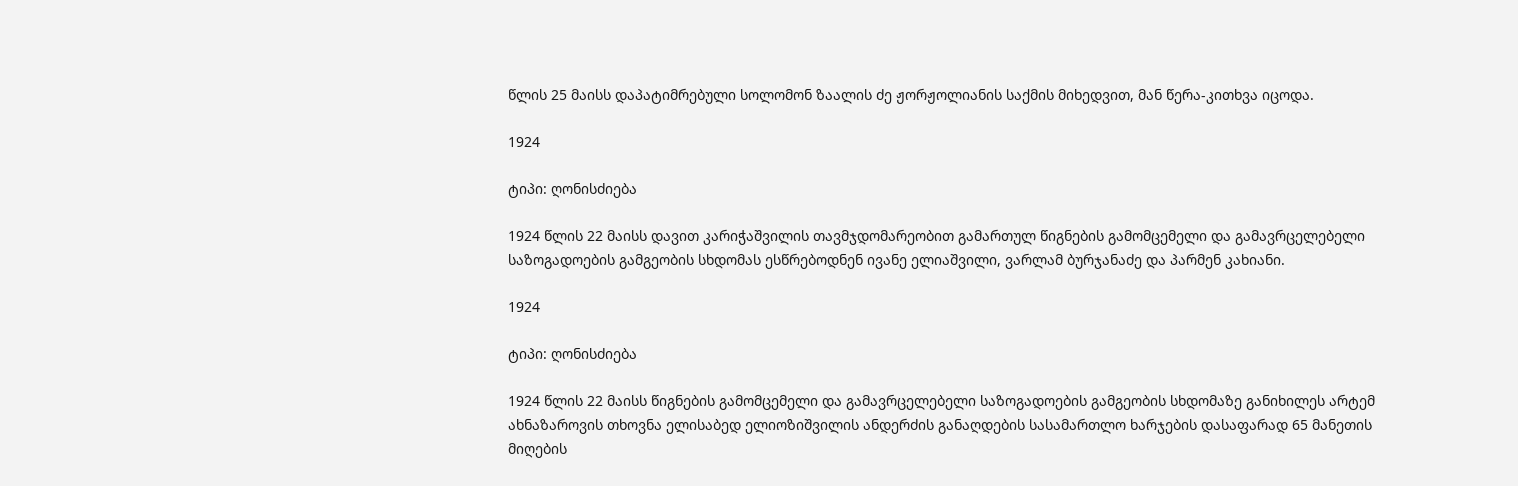წლის 25 მაისს დაპატიმრებული სოლომონ ზაალის ძე ჟორჟოლიანის საქმის მიხედვით, მან წერა-კითხვა იცოდა.

1924

ტიპი: ღონისძიება

1924 წლის 22 მაისს დავით კარიჭაშვილის თავმჯდომარეობით გამართულ წიგნების გამომცემელი და გამავრცელებელი საზოგადოების გამგეობის სხდომას ესწრებოდნენ ივანე ელიაშვილი, ვარლამ ბურჯანაძე და პარმენ კახიანი.

1924

ტიპი: ღონისძიება

1924 წლის 22 მაისს წიგნების გამომცემელი და გამავრცელებელი საზოგადოების გამგეობის სხდომაზე განიხილეს არტემ ახნაზაროვის თხოვნა ელისაბედ ელიოზიშვილის ანდერძის განაღდების სასამართლო ხარჯების დასაფარად 65 მანეთის მიღების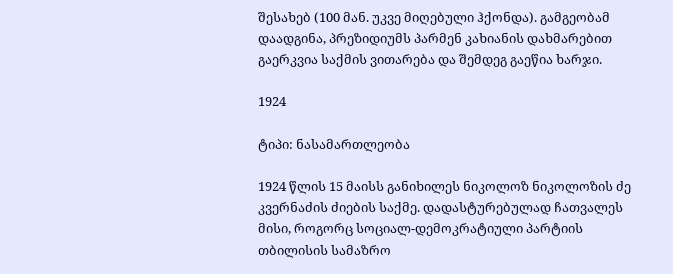შესახებ (100 მან. უკვე მიღებული ჰქონდა). გამგეობამ დაადგინა, პრეზიდიუმს პარმენ კახიანის დახმარებით გაერკვია საქმის ვითარება და შემდეგ გაეწია ხარჯი.

1924

ტიპი: ნასამართლეობა

1924 წლის 15 მაისს განიხილეს ნიკოლოზ ნიკოლოზის ძე კვერნაძის ძიების საქმე. დადასტურებულად ჩათვალეს მისი, როგორც სოციალ-დემოკრატიული პარტიის თბილისის სამაზრო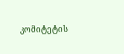კომიტეტის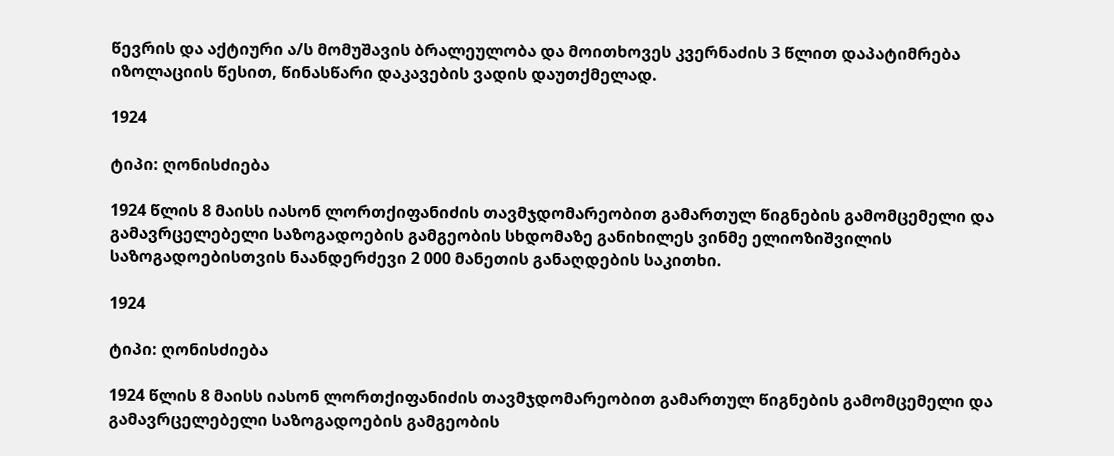წევრის და აქტიური ა/ს მომუშავის ბრალეულობა და მოითხოვეს კვერნაძის 3 წლით დაპატიმრება იზოლაციის წესით, წინასწარი დაკავების ვადის დაუთქმელად.

1924

ტიპი: ღონისძიება

1924 წლის 8 მაისს იასონ ლორთქიფანიძის თავმჯდომარეობით გამართულ წიგნების გამომცემელი და გამავრცელებელი საზოგადოების გამგეობის სხდომაზე განიხილეს ვინმე ელიოზიშვილის საზოგადოებისთვის ნაანდერძევი 2 000 მანეთის განაღდების საკითხი.

1924

ტიპი: ღონისძიება

1924 წლის 8 მაისს იასონ ლორთქიფანიძის თავმჯდომარეობით გამართულ წიგნების გამომცემელი და გამავრცელებელი საზოგადოების გამგეობის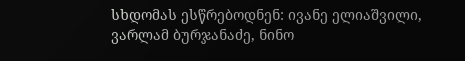სხდომას ესწრებოდნენ: ივანე ელიაშვილი, ვარლამ ბურჯანაძე, ნინო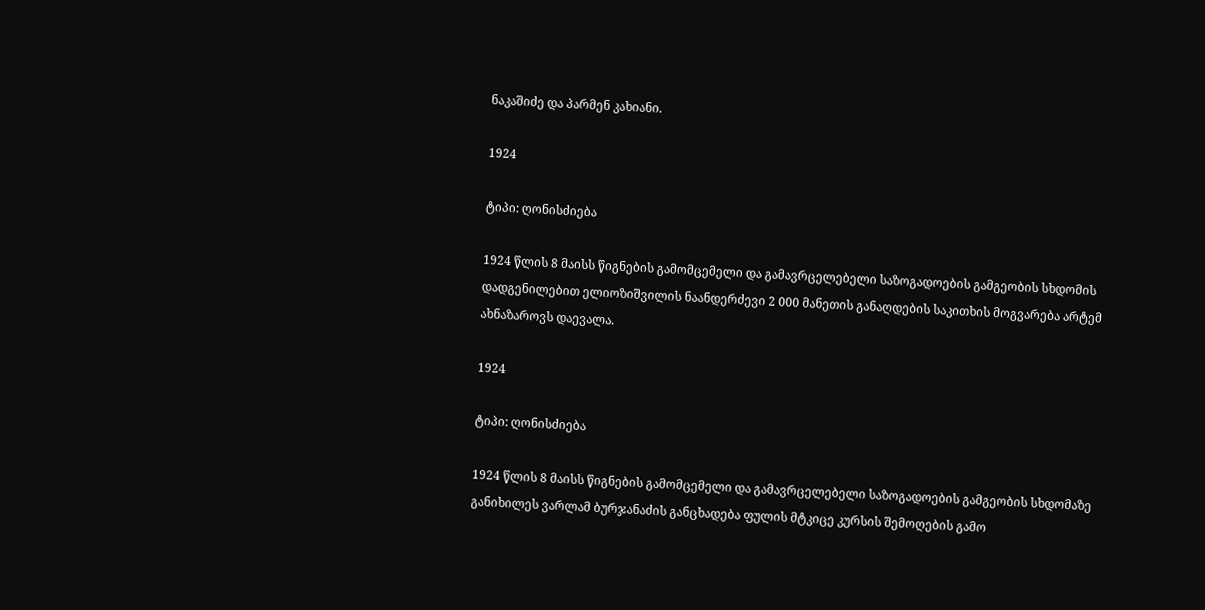ნაკაშიძე და პარმენ კახიანი.

1924

ტიპი: ღონისძიება

1924 წლის 8 მაისს წიგნების გამომცემელი და გამავრცელებელი საზოგადოების გამგეობის სხდომის დადგენილებით ელიოზიშვილის ნაანდერძევი 2 000 მანეთის განაღდების საკითხის მოგვარება არტემ ახნაზაროვს დაევალა.

1924

ტიპი: ღონისძიება

1924 წლის 8 მაისს წიგნების გამომცემელი და გამავრცელებელი საზოგადოების გამგეობის სხდომაზე განიხილეს ვარლამ ბურჯანაძის განცხადება ფულის მტკიცე კურსის შემოღების გამო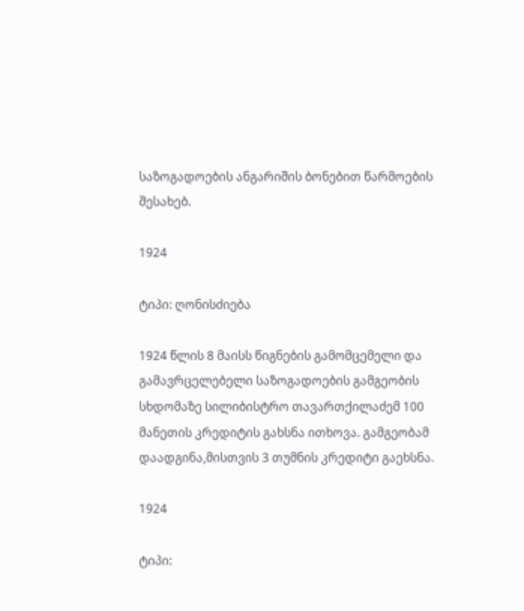საზოგადოების ანგარიშის ბონებით წარმოების შესახებ.

1924

ტიპი: ღონისძიება

1924 წლის 8 მაისს წიგნების გამომცემელი და გამავრცელებელი საზოგადოების გამგეობის სხდომაზე სილიბისტრო თავართქილაძემ 100 მანეთის კრედიტის გახსნა ითხოვა. გამგეობამ დაადგინა,მისთვის 3 თუმნის კრედიტი გაეხსნა.

1924

ტიპი: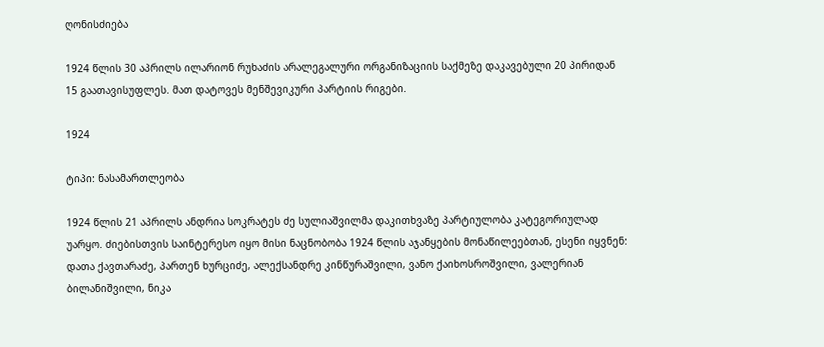ღონისძიება

1924 წლის 30 აპრილს ილარიონ რუხაძის არალეგალური ორგანიზაციის საქმეზე დაკავებული 20 პირიდან 15 გაათავისუფლეს. მათ დატოვეს მენშევიკური პარტიის რიგები.

1924

ტიპი: ნასამართლეობა

1924 წლის 21 აპრილს ანდრია სოკრატეს ძე სულიაშვილმა დაკითხვაზე პარტიულობა კატეგორიულად უარყო. ძიებისთვის საინტერესო იყო მისი ნაცნობობა 1924 წლის აჯანყების მონაწილეებთან, ესენი იყვნენ: დათა ქავთარაძე, პართენ ხურციძე, ალექსანდრე კინწურაშვილი, ვანო ქაიხოსროშვილი, ვალერიან ბილანიშვილი, ნიკა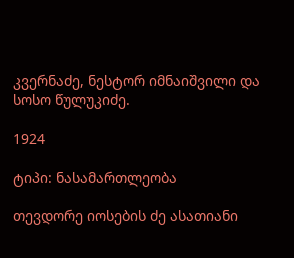კვერნაძე, ნესტორ იმნაიშვილი და სოსო წულუკიძე.

1924

ტიპი: ნასამართლეობა

თევდორე იოსების ძე ასათიანი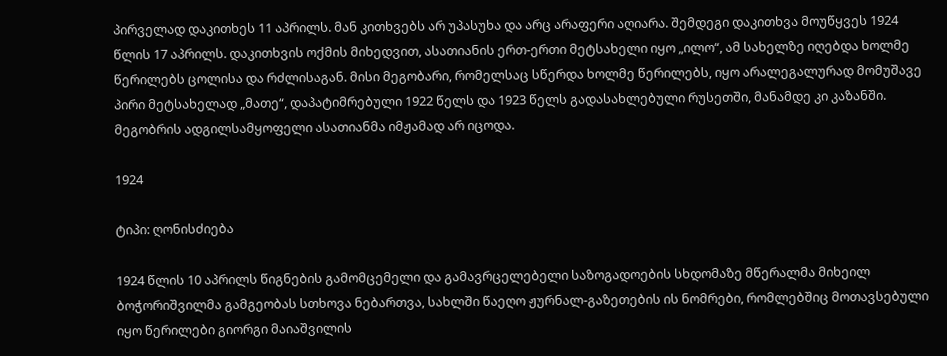პირველად დაკითხეს 11 აპრილს. მან კითხვებს არ უპასუხა და არც არაფერი აღიარა. შემდეგი დაკითხვა მოუწყვეს 1924 წლის 17 აპრილს. დაკითხვის ოქმის მიხედვით, ასათიანის ერთ-ერთი მეტსახელი იყო „ილო“, ამ სახელზე იღებდა ხოლმე წერილებს ცოლისა და რძლისაგან. მისი მეგობარი, რომელსაც სწერდა ხოლმე წერილებს, იყო არალეგალურად მომუშავე პირი მეტსახელად „მათე“, დაპატიმრებული 1922 წელს და 1923 წელს გადასახლებული რუსეთში, მანამდე კი კაზანში. მეგობრის ადგილსამყოფელი ასათიანმა იმჟამად არ იცოდა.

1924

ტიპი: ღონისძიება

1924 წლის 10 აპრილს წიგნების გამომცემელი და გამავრცელებელი საზოგადოების სხდომაზე მწერალმა მიხეილ ბოჭორიშვილმა გამგეობას სთხოვა ნებართვა, სახლში წაეღო ჟურნალ-გაზეთების ის ნომრები, რომლებშიც მოთავსებული იყო წერილები გიორგი მაიაშვილის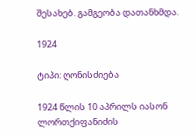შესახებ. გამგეობა დათანხმდა.

1924

ტიპი: ღონისძიება

1924 წლის 10 აპრილს იასონ ლორთქიფანიძის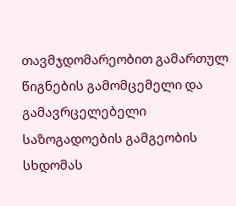თავმჯდომარეობით გამართულ წიგნების გამომცემელი და გამავრცელებელი საზოგადოების გამგეობის სხდომას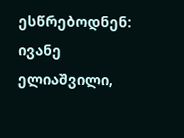ესწრებოდნენ: ივანე ელიაშვილი,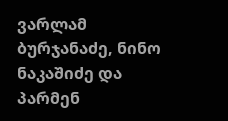ვარლამ ბურჯანაძე, ნინო ნაკაშიძე და პარმენ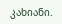კახიანი.